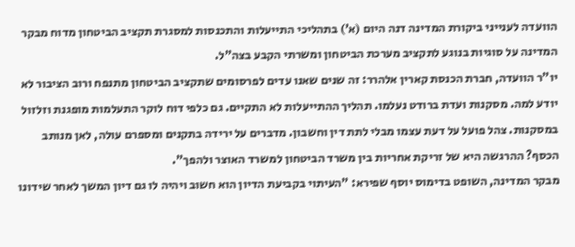הוועדה לענייני ביקורת המדינה דנה היום (א’) בתהליכי התייעלות והתכנסות למסגרת תקציב הביטחון מדוח מבקר המדינה על סוגיות בנוגע לתקציב מערכת הביטחון ומשרתי הקבע בצה"ל.
יו"ר הוועדה, חברת הכנסת קארין אלהרר: זה שנים שאנו עדים לפרסומים שתקציב הביטחון מתנפח ורוב הציבור לא יודע למה. מסקנות ועדת ברודט נעלמו. תהליך ההתייעלות לא התקיים. גם כלפי דוח לוקר התעלמות מופגנת וזלזול במסקנות. צהל פועל על דעת עצמו מבלי לתת דין וחשבון. מדברים על ירידה בתקנים ומספרם עולה, לאן מנותב הכסף? ההרגשה היא של זריקת אחריות בין משרד הביטחון למשרד האוצר ולהפך".
מבקר המדינה, השופט בדימוס יוסף שפירא: "העיתוי בקביעת הדיון הוא חשוב ויהיה לו גם דיון המשך לאחר שידונו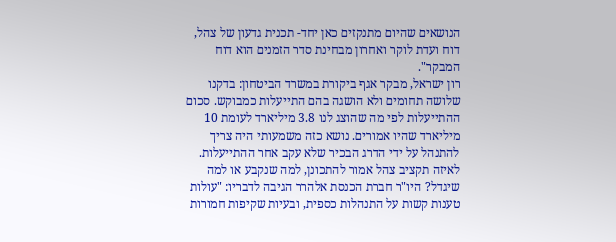הנושאים שהיום מתנקזים כאן יחד- תכנית גדעון של צהל, דוח ועדת לוקר ואחרון מבחינת סדר הזמנים הוא דוח המבקר".
רון ישראל, מבקר אגף ביקורת במשרד הביטחון: בדקנו שלושה תחומים ולא הושגה בהם התייעלות כמבוקש. סכום ההתייעלות לפי מה שהוצג לנו 3.8 מיליארד לעומת 10 מיליארד שהיו אמורים. נושא כזה משמעותי היה צריך להתנהל על ידי הדרג הבכיר שלא עקב אחר ההתייעלות. לאיזה תקציב צהל אמור להתכונן, למה שנקבע או למה שיגדל? היו"ר חברת הכנסת אלהרר הגיבה לדבריו: "עולות טענות קשות על התנהלות כספית, ובעיות שקיפות חמורות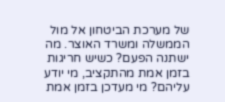של מערכת הביטחון אל מול הממשלה ומשרד האוצר. מה ישתנה הפעם? כשיש חריגות בזמן אמת מהתקציב, מי יודע עליהם? מי מעדכן בזמן אמת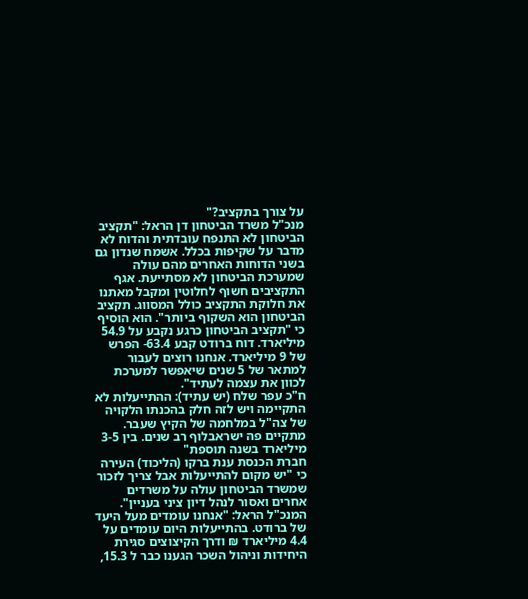על צורך בתקציב?"
מנכ"ל משרד הביטחון דן הראל: "תקציב הביטחון לא התנפח עובדתית והדוח לא מדבר על שקיפות בכלל. אשמח שנדון גם בשני הדוחות האחרים מהם עולה שמערכת הביטחון לא מסתייעת. אגף התקציבים חשוף לחלוטין ומקבל מאתנו את חלוקת התקציב כולל המסווג. תקציב הביטחון הוא השקוף ביותר". הוא הוסיף כי "תקציב הביטחון כרגע נקבע על 54.9 מיליארד. דוח ברודט קבע 63.4- הפרש של 9 מיליארד. אנחנו רוצים לעבור למתאר של 5 שנים שיאפשר למערכת לכוון את עצמה לעתיד".
ח"כ עפר שלח (יש עתיד): ההתייעלות לא התקיימה ויש לזה חלק בהכנתו הלקויה של צה"ל במלחמה של הקיץ שעבר. מתקיים פה ישראבלוף רב שנים. בין 3-5 מיליארד בשנה תוספת"
חברת הכנסת ענת ברקו (הליכוד) העירה כי "יש מקום להתייעלות אבל צריך לזכור שמשרד הביטחון עולה על משרדים אחרים ואסור לנהל דיון ציני בעניין".
המנכ"ל הראל: "אנחנו עומדים מעל היעד של ברודט. בהתייעלות היום עומדים על 4.4 מיליארד ₪ ודרך הקיצוצים סגירת היחידות וניהול השכר הגענו כבר ל 15.3,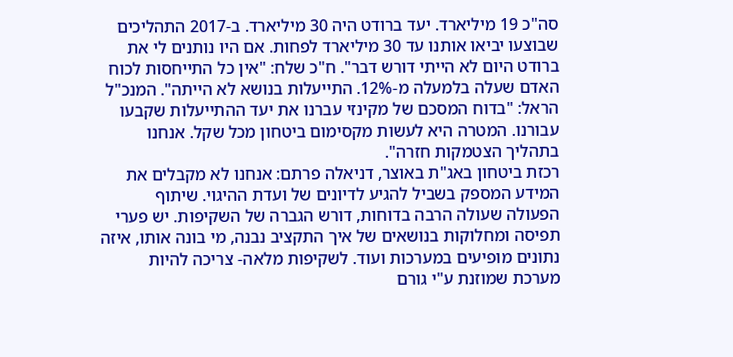סה"כ 19 מיליארד. יעד ברודט היה 30 מיליארד. ב-2017 התהליכים שבוצעו יביאו אותנו עד 30 מיליארד לפחות. אם היו נותנים לי את ברודט היום לא הייתי דורש דבר". ח"כ שלח: "אין כל התייחסות לכוח האדם שעלה בלמעלה מ-12%. התייעלות בנושא לא הייתה". המנכ"ל הראל: "בדוח המסכם של מקינזי עברנו את יעד ההתייעלות שקבעו עבורנו. המטרה היא לעשות מקסימום ביטחון מכל שקל. אנחנו בתהליך הצטמקות חזרה".
רכזת ביטחון באג"ת באוצר, דניאלה פרתם: אנחנו לא מקבלים את המידע המספק בשביל להגיע לדיונים של ועדת ההיגוי. שיתוף הפעולה שעולה הרבה בדוחות, דורש הגברה של השקיפות. יש פערי תפיסה ומחלוקות בנושאים של איך התקציב נבנה, מי בונה אותו, איזה נתונים מופיעים במערכות ועוד. לשקיפות מלאה- צריכה להיות מערכת שמוזנת ע"י גורם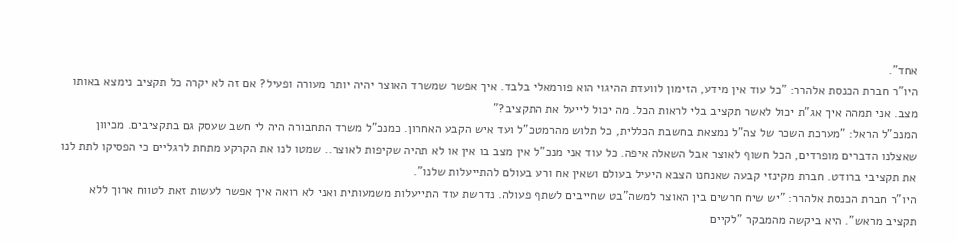אחד".
היו"ר חברת הכנסת אלהרר: "כל עוד אין מידע, הזימון לוועדת ההיגוי הוא פורמאלי בלבד. איך אפשר שמשרד האוצר יהיה יותר מעורה ופעיל? אם זה לא יקרה כל תקציב נימצא באותו מצב. אני תמהה איך אג"ת יכול לאשר תקציב בלי לראות הכל. מה יכול לייעל את התקציב?"
המנכ"ל הראל: "מערכת השכר של צה"ל נמצאת בחשבת הכללית, כל תלוש מהרמטכ"ל ועד איש הקבע האחרון. כמנכ"ל משרד התחבורה היה לי חשב שעסק גם בתקציבים. מכיוון שאצלנו הדברים מופרדים, הכל חשוף לאוצר אבל השאלה איפה. כל עוד אני מנכ"ל אין מצב בו אין או לא תהיה שקיפות לאוצר.. שמטו לנו את הקרקע מתחת לרגליים כי הפסיקו לתת לנו את תקציבי ברודט. חברת מקינזי קבעה שאנחנו הצבא היעיל בעולם ושאין אח ורע בעולם להתייעלות שלנו".
היו"ר חברת הכנסת אלהרר: "יש שיח חרשים בין האוצר למשה"בט שחייבים לשתף פעולה. נדרשת עוד התייעלות משמעותית ואני לא רואה איך אפשר לעשות זאת לטווח ארוך ללא תקציב מראש". היא ביקשה מהמבקר "לקיים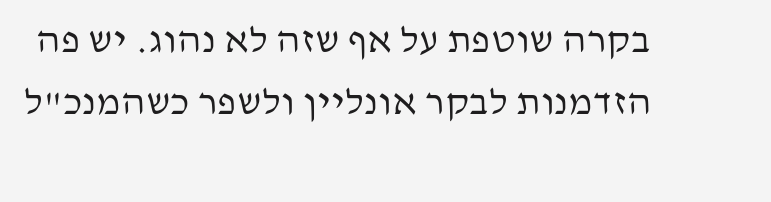בקרה שוטפת על אף שזה לא נהוג. יש פה הזדמנות לבקר אונליין ולשפר כשהמנכ"ל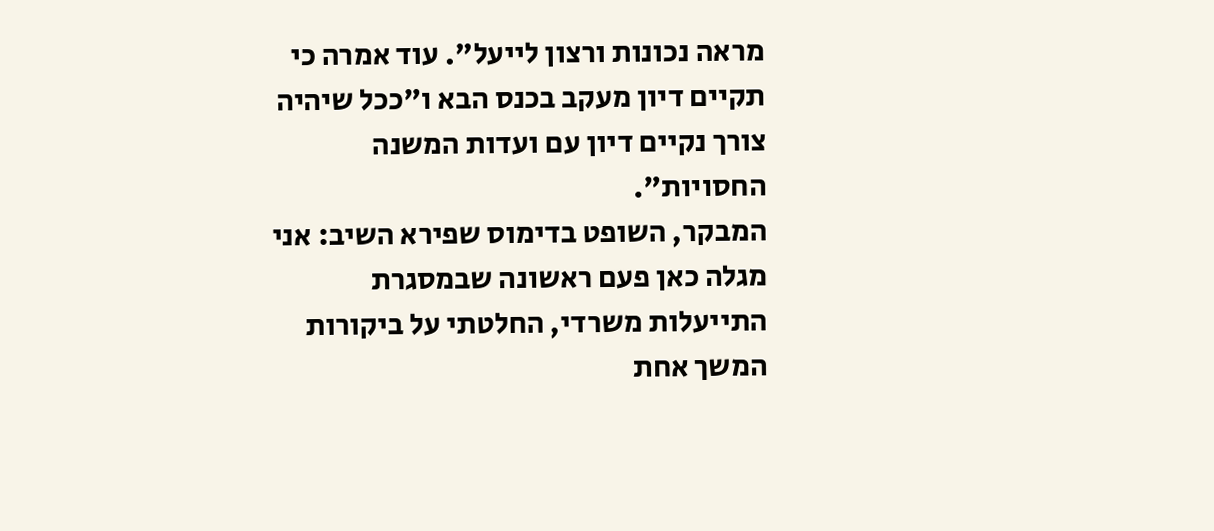מראה נכונות ורצון לייעל". עוד אמרה כי תקיים דיון מעקב בכנס הבא ו"ככל שיהיה צורך נקיים דיון עם ועדות המשנה החסויות".
המבקר, השופט בדימוס שפירא השיב: אני מגלה כאן פעם ראשונה שבמסגרת התייעלות משרדי, החלטתי על ביקורות המשך אחת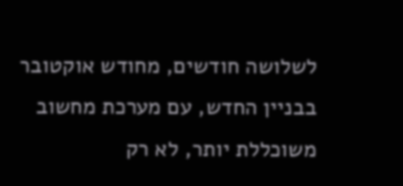לשלושה חודשים, מחודש אוקטובר בבניין החדש, עם מערכת מחשוב משוכללת יותר, לא רק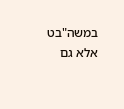במשה"בט אלא גם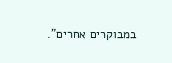במבוקרים אחרים".